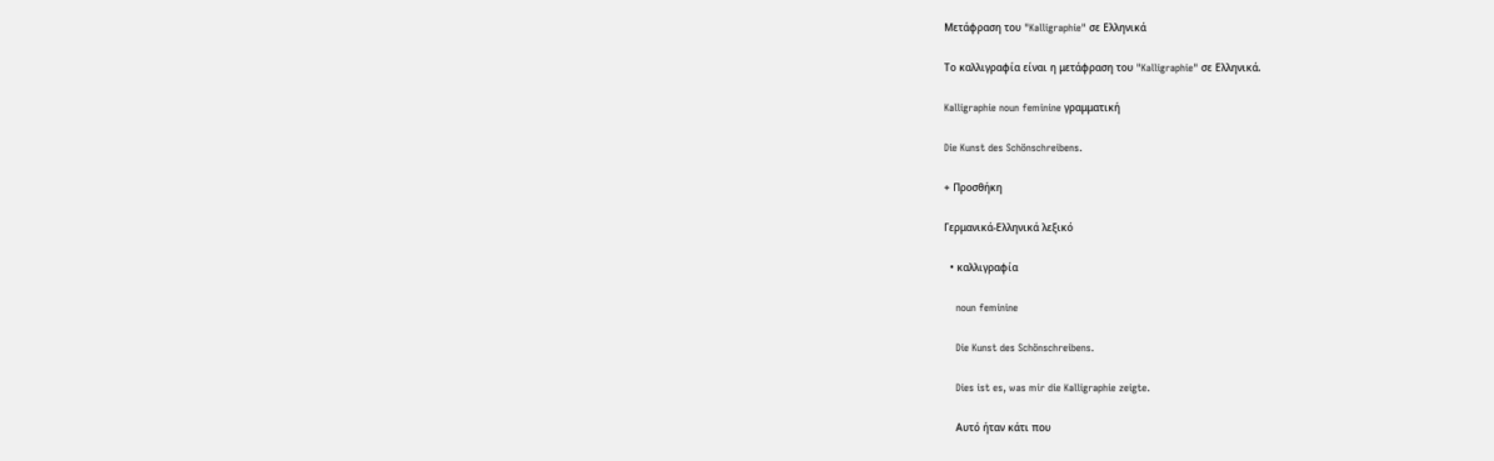Μετάφραση του "Kalligraphie" σε Ελληνικά

Το καλλιγραφία είναι η μετάφραση του "Kalligraphie" σε Ελληνικά.

Kalligraphie noun feminine γραμματική

Die Kunst des Schönschreibens.

+ Προσθήκη

Γερμανικά-Ελληνικά λεξικό

  • καλλιγραφία

    noun feminine

    Die Kunst des Schönschreibens.

    Dies ist es, was mir die Kalligraphie zeigte.

    Αυτό ήταν κάτι που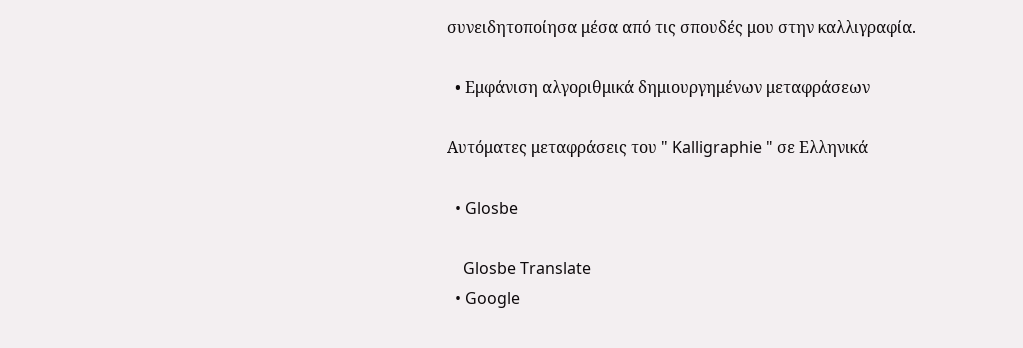συνειδητοποίησα μέσα από τις σπουδές μου στην καλλιγραφία.

  • Εμφάνιση αλγοριθμικά δημιουργημένων μεταφράσεων

Αυτόματες μεταφράσεις του " Kalligraphie " σε Ελληνικά

  • Glosbe

    Glosbe Translate
  • Google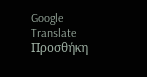Google Translate
Προσθήκη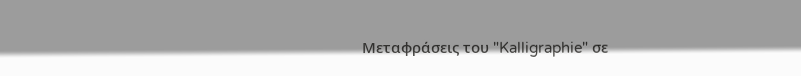Μεταφράσεις του "Kalligraphie" σε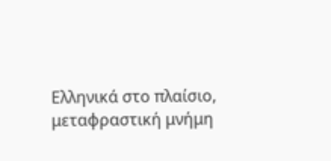Ελληνικά στο πλαίσιο, μεταφραστική μνήμη